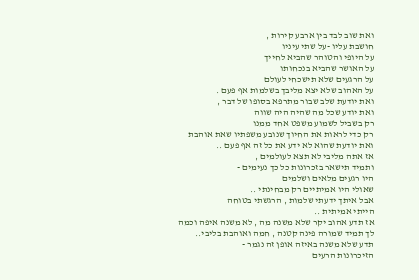ואת שוב לבד בין ארבע קירות ,
חושבת עליו -על שתי עיניו
על היופי והטוהר שהביא לחייך
על האושר שהביא בנכחותו
על הרגעים שלא תישכחי לעולם
על האהוב שלא יצא מליבך בשלמות אף פעם .
ואת יודעת שלב שבור מתרפא בסופו של דבר ,
ואת יודע שכל מה שהיה היה שווה
רק בשביל לשמוע משפט אחד ממנו
רק כדי לראות את החיוך שנובע משפתיו שאת אוהבת
ואת יודעת שהוא לא ידע את כל זה אף פעם ..
אז אתה מליבי לא תצא לעולמים ,
ותמיד תישאר בזכרונות כל כך נעימים -
היו רגעים מלאים ושלמים
שאולי היו אמיתיים רק מבחינתי ..
אבל איתך ידעתי שלמות , הרגשתי בטוחה
הייתי אמיתית ..
אז תדע אהוב יקר שלא משנה מה , לא משנה איפה וכמה
לך תמיד שמורה פינה קטנה , חמה ואוהבת בליבי..
תדע שלא משנה באיזה אופן זה נגמר -
הזיכרונות הרעים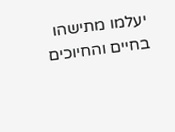יעלמו מתישהו בחיים והחיוכים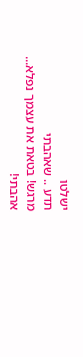ישלטו
תדע .. שאהבתי
מרגש! בטאת את עצמך נפלא...
אהבתי!